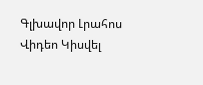Գլխավոր Լրահոս Վիդեո Կիսվել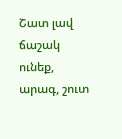Շատ լավ ճաշակ ունեք, արագ, շուտ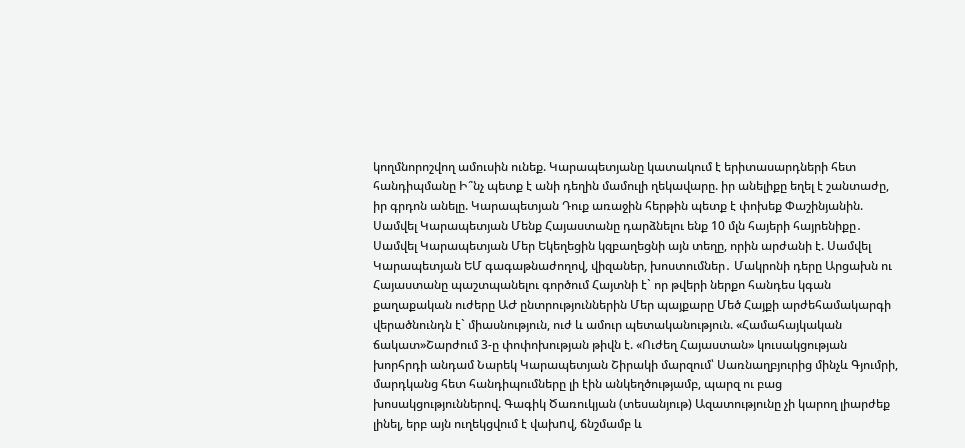կողմնորոշվող ամուսին ունեք. Կարապետյանը կատակում է երիտասարդների հետ հանդիպմանը Ի՞նչ պետք է անի դեղին մամուլի ղեկավարը. իր անելիքը եղել է շանտաժը, իր գրդոն անելը. Կարապետյան Դուք առաջին հերթին պետք է փոխեք Փաշինյանին. Սամվել Կարապետյան Մենք Հայաստանը դարձնելու ենք 10 մլն հայերի հայրենիքը․ Սամվել Կարապետյան Մեր Եկեղեցին կզբաղեցնի այն տեղը, որին արժանի է. Սամվել Կարապետյան ԵՄ գագաթնաժողով, վիզաներ, խոստումներ․ Մակրոնի դերը Արցախն ու Հայաստանը պաշտպանելու գործում Հայտնի է` որ թվերի ներքո հանդես կգան քաղաքական ուժերը ԱԺ ընտրություններին Մեր պայքարը Մեծ Հայքի արժեհամակարգի վերածնունդն է` միասնություն, ուժ և ամուր պետականություն. «Համահայկական ճակատ»Շարժում 3-ը փոփոխության թիվն է. «Ուժեղ Հայաստան» կուսակցության խորհրդի անդամ Նարեկ Կարապետյան Շիրակի մարզում՝ Սառնաղբյուրից մինչև Գյումրի, մարդկանց հետ հանդիպումները լի էին անկեղծությամբ, պարզ ու բաց խոսակցություններով. Գագիկ Ծառուկյան (տեսանյութ) Ազատությունը չի կարող լիարժեք լինել, երբ այն ուղեկցվում է վախnվ, ճնշմամբ և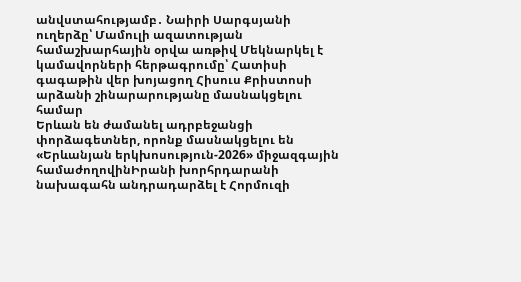անվստահությամբ․ Նաիրի Սարգսյանի ուղերձը՝ Մամուլի ազատության համաշխարհային օրվա առթիվ Մեկնարկել է կամավորների հերթագրումը՝ Հատիսի գագաթին վեր խոյացող Հիսուս Քրիստոսի արձանի շինարարությանը մասնակցելու համար
Երևան են ժամանել ադրբեջանցի փորձագետներ, որոնք մասնակցելու են «Երևանյան երկխոսություն-2026» միջազգային համաժողովինԻրանի խորհրդարանի նախագահն անդրադարձել է Հորմուզի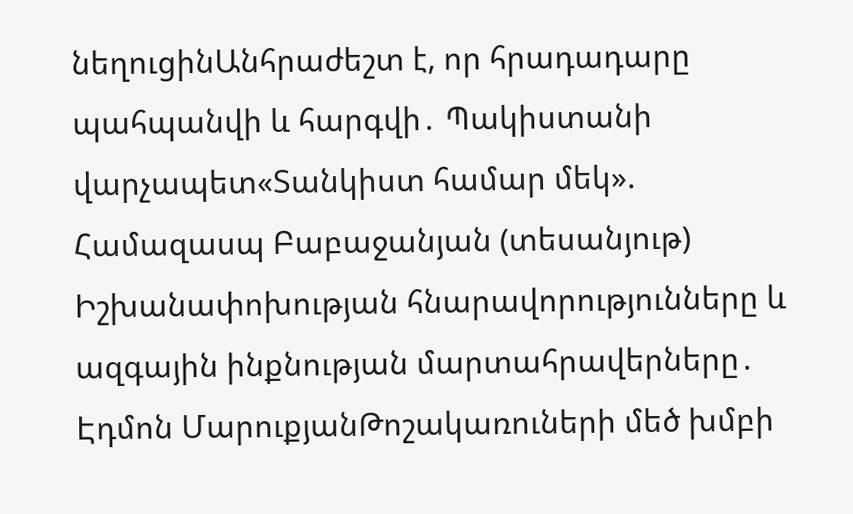նեղուցինԱնհրաժեշտ է, որ հրադադարը պահպանվի և հարգվի․ Պակիստանի վարչապետ«Տանկիստ համար մեկ». Համազասպ Բաբաջանյան (տեսանյութ) Իշխանափոխության հնարավորությունները և ազգային ինքնության մարտահրավերները․ Էդմոն ՄարուքյանԹոշակառուների մեծ խմբի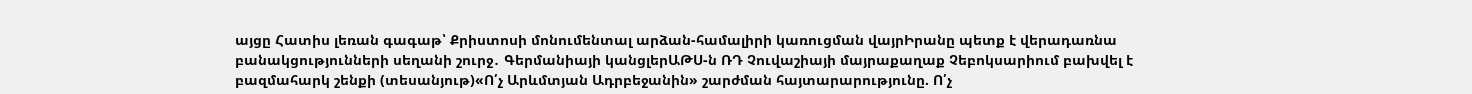այցը Հատիս լեռան գագաթ՝ Քրիստոսի մոնումենտալ արձան-համալիրի կառուցման վայրԻրանը պետք է վերադառնա բանակցությունների սեղանի շուրջ․ Գերմանիայի կանցլերԱԹՍ-ն ՌԴ Չուվաշիայի մայրաքաղաք Չեբոկսարիում բախվել է բազմահարկ շենքի (տեսանյութ)«Ո՛չ Արևմտյան Ադրբեջանին» շարժման հայտարարությունը. Ո՛չ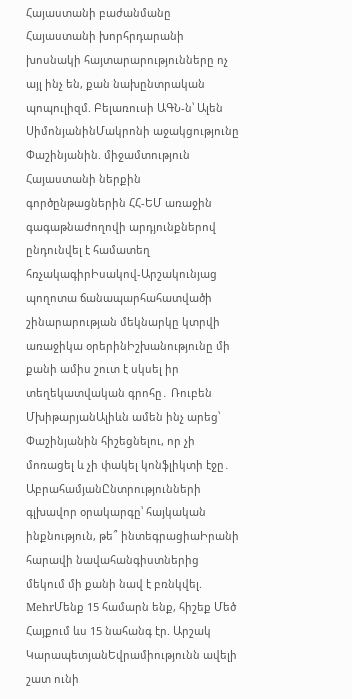Հայաստանի բաժանմանը Հայաստանի խորհրդարանի խոսնակի հայտարարությունները ոչ այլ ինչ են, քան նախընտրական պոպուլիզմ. Բելառուսի ԱԳՆ-ն՝ Ալեն ՍիմոնյանինՄակրոնի աջակցությունը Փաշինյանին. միջամտություն Հայաստանի ներքին գործընթացներին ՀՀ-ԵՄ առաջին գագաթնաժողովի արդյունքներով ընդունվել է համատեղ հռչակագիրԻսակով-Արշակունյաց պողոտա ճանապարհահատվածի շինարարության մեկնարկը կտրվի առաջիկա օրերինԻշխանությունը մի քանի ամիս շուտ է սկսել իր տեղեկատվական գրոհը․ Ռուբեն ՄխիթարյանԱլիևն ամեն ինչ արեց՝ Փաշինյանին հիշեցնելու, որ չի մոռացել և չի փակել կոնֆլիկտի էջը․ ԱբրահամյանԸնտրությունների գլխավոր օրակարգը՝ հայկական ինքնություն, թե՞ ինտեգրացիաԻրանի հարավի նավահանգիստներից մեկում մի քանի նավ է բռնկվել. MehrՄենք 15 համարն ենք, հիշեք Մեծ Հայքում ևս 15 նահանգ էր. Արշակ ԿարապետյանԵվրամիությունն ավելի շատ ունի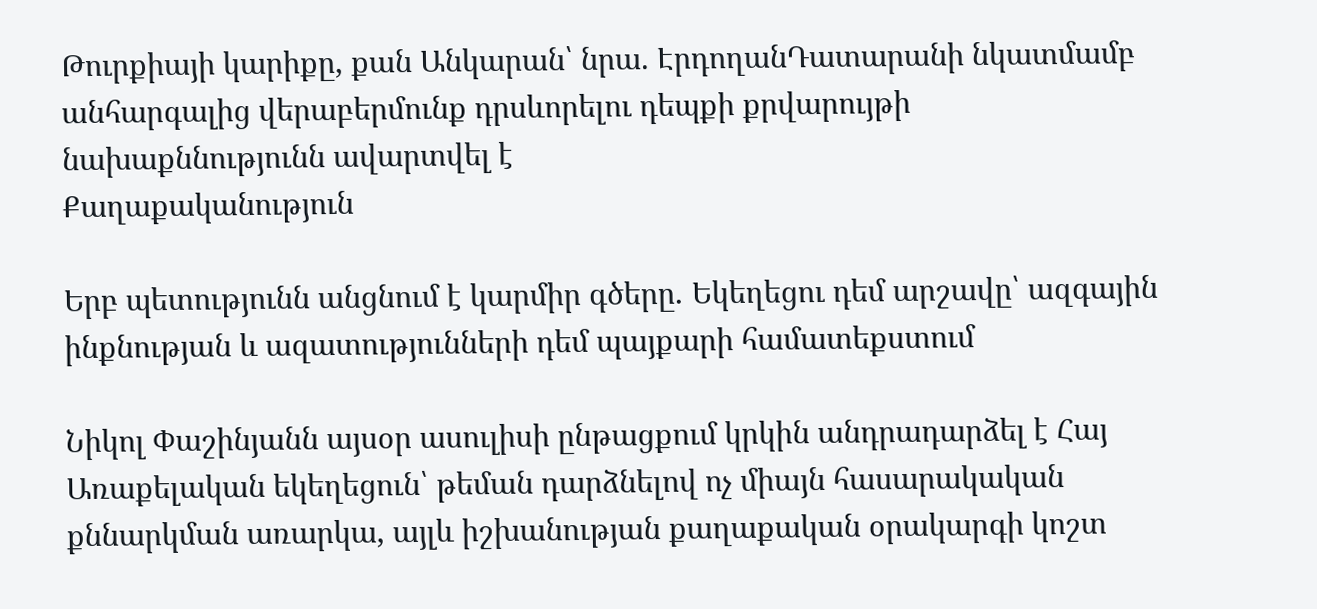Թուրքիայի կարիքը, քան Անկարան՝ նրա. ԷրդողանԴատարանի նկատմամբ անհարգալից վերաբերմունք դրսևորելու դեպքի քրվարույթի նախաքննությունն ավարտվել է
Քաղաքականություն

Երբ պետությունն անցնում է կարմիր գծերը․ Եկեղեցու դեմ արշավը՝ ազգային ինքնության և ազատությունների դեմ պայքարի համատեքստում

Նիկոլ Փաշինյանն այսօր ասուլիսի ընթացքում կրկին անդրադարձել է Հայ Առաքելական եկեղեցուն՝ թեման դարձնելով ոչ միայն հասարակական քննարկման առարկա, այլև իշխանության քաղաքական օրակարգի կոշտ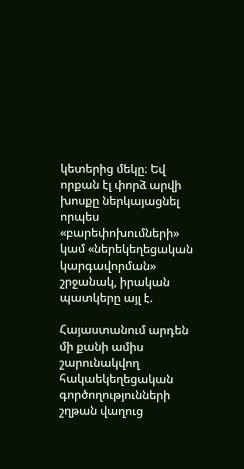կետերից մեկը։ Եվ որքան էլ փորձ արվի խոսքը ներկայացնել որպես «բարեփոխումների» կամ «ներեկեղեցական կարգավորման» շրջանակ, իրական պատկերը այլ է.

Հայաստանում արդեն մի քանի ամիս շարունակվող հակաեկեղեցական գործողությունների շղթան վաղուց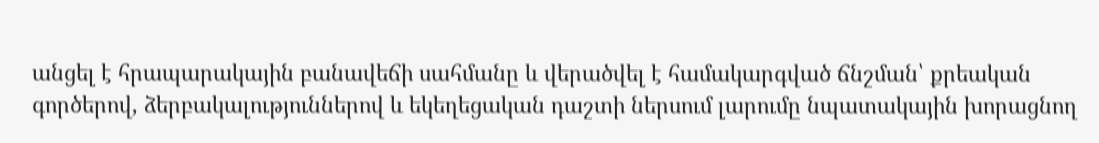անցել է հրապարակային բանավեճի սահմանը և վերածվել է համակարգված ճնշման՝ քրեական գործերով, ձերբակալություններով և եկեղեցական դաշտի ներսում լարումը նպատակային խորացնող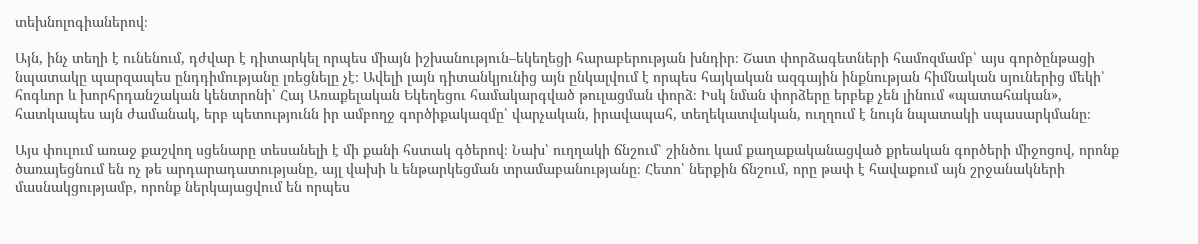տեխնոլոգիաներով։

Այն, ինչ տեղի է ունենում, դժվար է դիտարկել որպես միայն իշխանություն–եկեղեցի հարաբերության խնդիր։ Շատ փորձագետների համոզմամբ՝ այս գործընթացի նպատակը պարզապես ընդդիմությանը լռեցնելը չէ։ Ավելի լայն դիտանկյունից այն ընկալվում է որպես հայկական ազգային ինքնության հիմնական սյուներից մեկի՝ հոգևոր և խորհրդանշական կենտրոնի՝ Հայ Առաքելական Եկեղեցու համակարգված թուլացման փորձ։ Իսկ նման փորձերը երբեք չեն լինում «պատահական», հատկապես այն ժամանակ, երբ պետությունն իր ամբողջ գործիքակազմը՝ վարչական, իրավապահ, տեղեկատվական, ուղղում է նույն նպատակի սպասարկմանը։

Այս փուլում առաջ քաշվող սցենարը տեսանելի է մի քանի հստակ գծերով։ Նախ՝ ուղղակի ճնշում՝ շինծու կամ քաղաքականացված քրեական գործերի միջոցով, որոնք ծառայեցնում են ոչ թե արդարադատությանը, այլ վախի և ենթարկեցման տրամաբանությանը։ Հետո՝ ներքին ճնշում, որը թափ է հավաքում այն շրջանակների մասնակցությամբ, որոնք ներկայացվում են որպես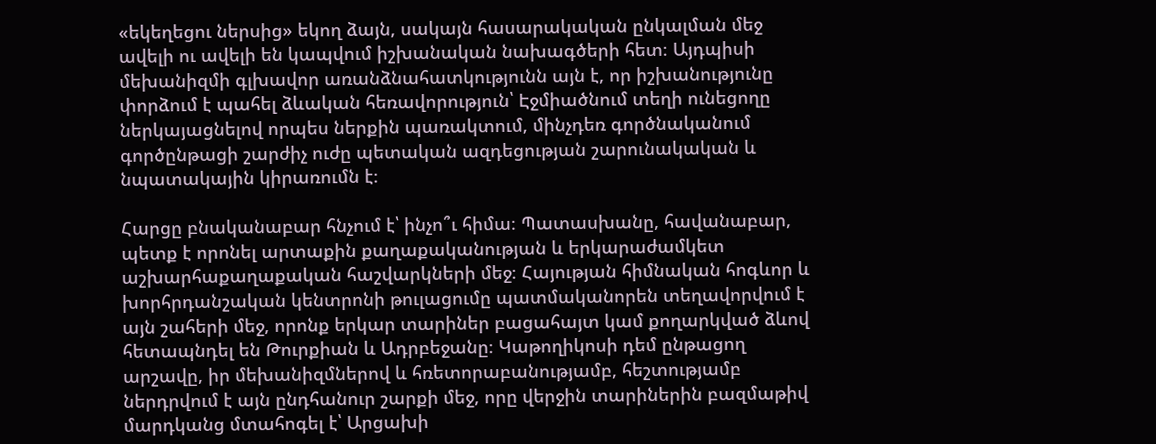«եկեղեցու ներսից» եկող ձայն, սակայն հասարակական ընկալման մեջ ավելի ու ավելի են կապվում իշխանական նախագծերի հետ։ Այդպիսի մեխանիզմի գլխավոր առանձնահատկությունն այն է, որ իշխանությունը փորձում է պահել ձևական հեռավորություն՝ Էջմիածնում տեղի ունեցողը ներկայացնելով որպես ներքին պառակտում, մինչդեռ գործնականում գործընթացի շարժիչ ուժը պետական ազդեցության շարունակական և նպատակային կիրառումն է։

Հարցը բնականաբար հնչում է՝ ինչո՞ւ հիմա։ Պատասխանը, հավանաբար, պետք է որոնել արտաքին քաղաքականության և երկարաժամկետ աշխարհաքաղաքական հաշվարկների մեջ։ Հայության հիմնական հոգևոր և խորհրդանշական կենտրոնի թուլացումը պատմականորեն տեղավորվում է այն շահերի մեջ, որոնք երկար տարիներ բացահայտ կամ քողարկված ձևով հետապնդել են Թուրքիան և Ադրբեջանը։ Կաթողիկոսի դեմ ընթացող արշավը, իր մեխանիզմներով և հռետորաբանությամբ, հեշտությամբ ներդրվում է այն ընդհանուր շարքի մեջ, որը վերջին տարիներին բազմաթիվ մարդկանց մտահոգել է՝ Արցախի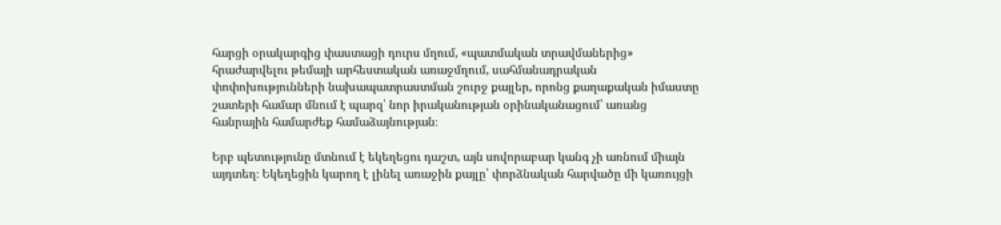հարցի օրակարգից փաստացի դուրս մղում, «պատմական տրավմաներից» հրաժարվելու թեմայի արհեստական առաջմղում, սահմանադրական փոփոխությունների նախապատրաստման շուրջ քայլեր, որոնց քաղաքական իմաստը շատերի համար մնում է պարզ՝ նոր իրականության օրինականացում՝ առանց հանրային համարժեք համաձայնության։

Երբ պետությունը մտնում է եկեղեցու դաշտ, այն սովորաբար կանգ չի առնում միայն այդտեղ։ Եկեղեցին կարող է լինել առաջին քայլը՝ փորձնական հարվածը մի կառույցի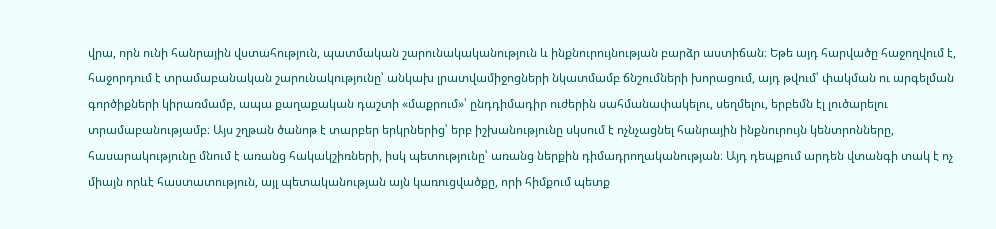վրա, որն ունի հանրային վստահություն, պատմական շարունակականություն և ինքնուրույնության բարձր աստիճան։ Եթե այդ հարվածը հաջողվում է, հաջորդում է տրամաբանական շարունակությունը՝ անկախ լրատվամիջոցների նկատմամբ ճնշումների խորացում, այդ թվում՝ փակման ու արգելման գործիքների կիրառմամբ, ապա քաղաքական դաշտի «մաքրում»՝ ընդդիմադիր ուժերին սահմանափակելու, սեղմելու, երբեմն էլ լուծարելու տրամաբանությամբ։ Այս շղթան ծանոթ է տարբեր երկրներից՝ երբ իշխանությունը սկսում է ոչնչացնել հանրային ինքնուրույն կենտրոնները, հասարակությունը մնում է առանց հակակշիռների, իսկ պետությունը՝ առանց ներքին դիմադրողականության։ Այդ դեպքում արդեն վտանգի տակ է ոչ միայն որևէ հաստատություն, այլ պետականության այն կառուցվածքը, որի հիմքում պետք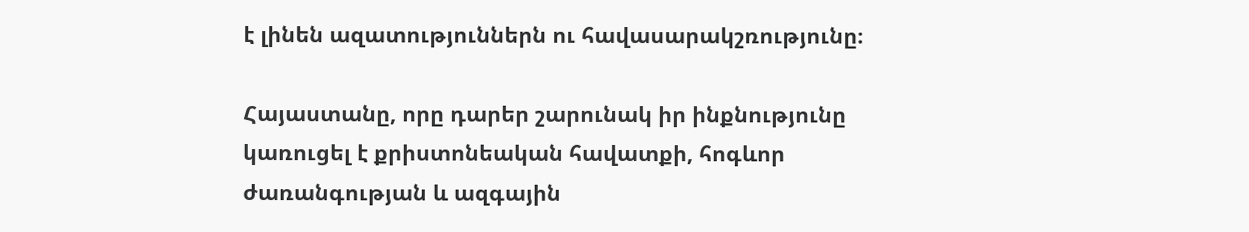է լինեն ազատություններն ու հավասարակշռությունը։

Հայաստանը, որը դարեր շարունակ իր ինքնությունը կառուցել է քրիստոնեական հավատքի, հոգևոր ժառանգության և ազգային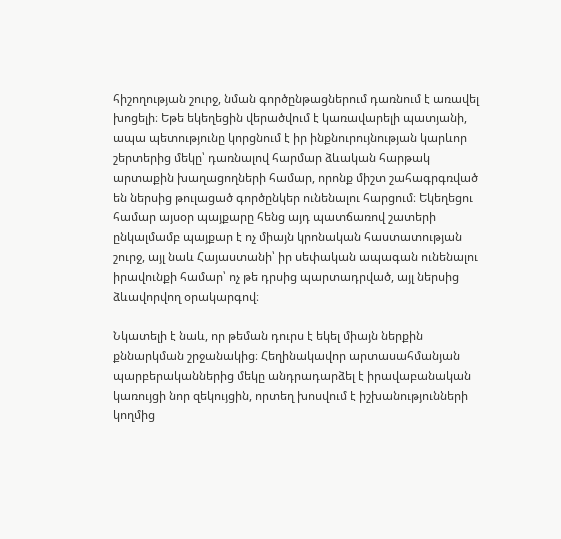հիշողության շուրջ, նման գործընթացներում դառնում է առավել խոցելի։ Եթե եկեղեցին վերածվում է կառավարելի պատյանի, ապա պետությունը կորցնում է իր ինքնուրույնության կարևոր շերտերից մեկը՝ դառնալով հարմար ձևական հարթակ արտաքին խաղացողների համար, որոնք միշտ շահագրգռված են ներսից թուլացած գործընկեր ունենալու հարցում։ Եկեղեցու համար այսօր պայքարը հենց այդ պատճառով շատերի ընկալմամբ պայքար է ոչ միայն կրոնական հաստատության շուրջ, այլ նաև Հայաստանի՝ իր սեփական ապագան ունենալու իրավունքի համար՝ ոչ թե դրսից պարտադրված, այլ ներսից ձևավորվող օրակարգով։

Նկատելի է նաև, որ թեման դուրս է եկել միայն ներքին քննարկման շրջանակից։ Հեղինակավոր արտասահմանյան պարբերականներից մեկը անդրադարձել է իրավաբանական կառույցի նոր զեկույցին, որտեղ խոսվում է իշխանությունների կողմից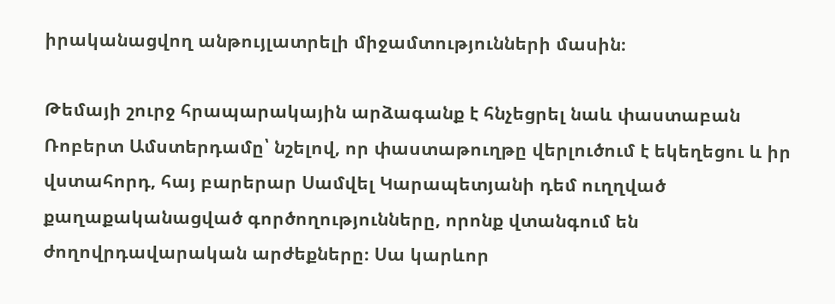իրականացվող անթույլատրելի միջամտությունների մասին։

Թեմայի շուրջ հրապարակային արձագանք է հնչեցրել նաև փաստաբան Ռոբերտ Ամստերդամը՝ նշելով, որ փաստաթուղթը վերլուծում է եկեղեցու և իր վստահորդ, հայ բարերար Սամվել Կարապետյանի դեմ ուղղված քաղաքականացված գործողությունները, որոնք վտանգում են ժողովրդավարական արժեքները։ Սա կարևոր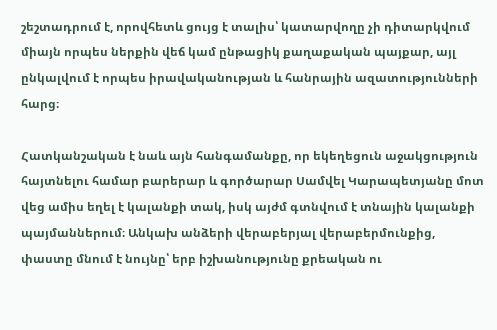շեշտադրում է, որովհետև ցույց է տալիս՝ կատարվողը չի դիտարկվում միայն որպես ներքին վեճ կամ ընթացիկ քաղաքական պայքար, այլ ընկալվում է որպես իրավականության և հանրային ազատությունների հարց։

Հատկանշական է նաև այն հանգամանքը, որ եկեղեցուն աջակցություն հայտնելու համար բարերար և գործարար Սամվել Կարապետյանը մոտ վեց ամիս եղել է կալանքի տակ, իսկ այժմ գտնվում է տնային կալանքի պայմաններում։ Անկախ անձերի վերաբերյալ վերաբերմունքից, փաստը մնում է նույնը՝ երբ իշխանությունը քրեական ու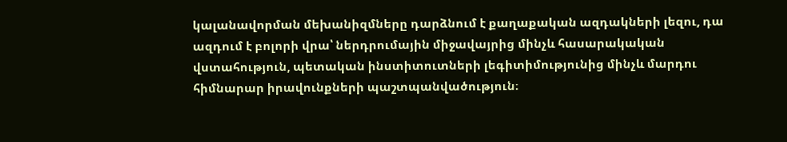կալանավորման մեխանիզմները դարձնում է քաղաքական ազդակների լեզու, դա ազդում է բոլորի վրա՝ ներդրումային միջավայրից մինչև հասարակական վստահություն, պետական ինստիտուտների լեգիտիմությունից մինչև մարդու հիմնարար իրավունքների պաշտպանվածություն։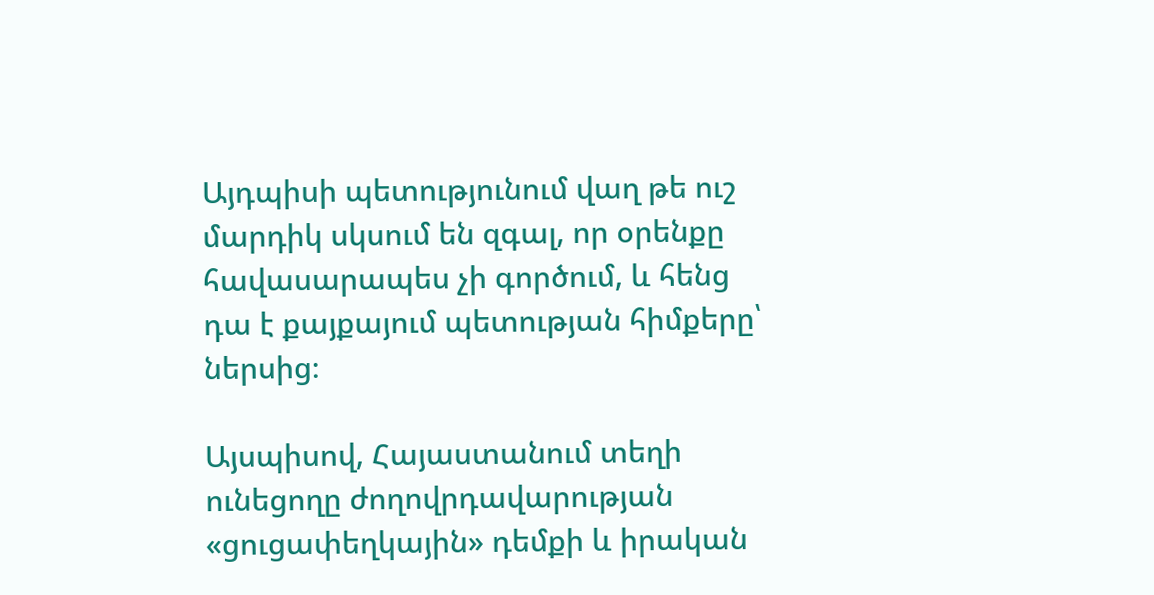Այդպիսի պետությունում վաղ թե ուշ մարդիկ սկսում են զգալ, որ օրենքը հավասարապես չի գործում, և հենց դա է քայքայում պետության հիմքերը՝ ներսից։

Այսպիսով, Հայաստանում տեղի ունեցողը ժողովրդավարության «ցուցափեղկային» դեմքի և իրական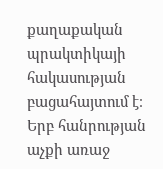քաղաքական պրակտիկայի հակասության բացահայտում է։ Երբ հանրության աչքի առաջ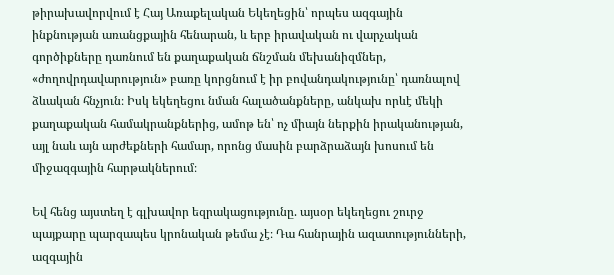թիրախավորվում է Հայ Առաքելական Եկեղեցին՝ որպես ազգային ինքնության առանցքային հենարան, և երբ իրավական ու վարչական գործիքները դառնում են քաղաքական ճնշման մեխանիզմներ, «ժողովրդավարություն» բառը կորցնում է իր բովանդակությունը՝ դառնալով ձևական հնչյուն։ Իսկ եկեղեցու նման հալածանքները, անկախ որևէ մեկի քաղաքական համակրանքներից, ամոթ են՝ ոչ միայն ներքին իրականության, այլ նաև այն արժեքների համար, որոնց մասին բարձրաձայն խոսում են միջազգային հարթակներում։

Եվ հենց այստեղ է գլխավոր եզրակացությունը. այսօր եկեղեցու շուրջ պայքարը պարզապես կրոնական թեմա չէ։ Դա հանրային ազատությունների, ազգային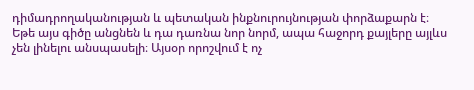դիմադրողականության և պետական ինքնուրույնության փորձաքարն է։ Եթե այս գիծը անցնեն և դա դառնա նոր նորմ, ապա հաջորդ քայլերը այլևս չեն լինելու անսպասելի։ Այսօր որոշվում է ոչ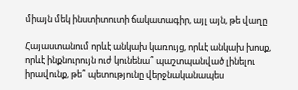միայն մեկ ինստիտուտի ճակատագիր, այլ այն, թե վաղը

Հայաստանում որևէ անկախ կառույց, որևէ անկախ խոսք, որևէ ինքնուրույն ուժ կունենա՞ պաշտպանված լինելու իրավունք, թե՞ պետությունը վերջնականապես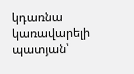կդառնա կառավարելի պատյան՝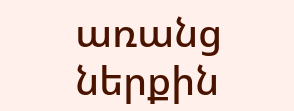առանց ներքին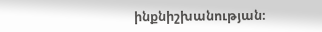ինքնիշխանության։